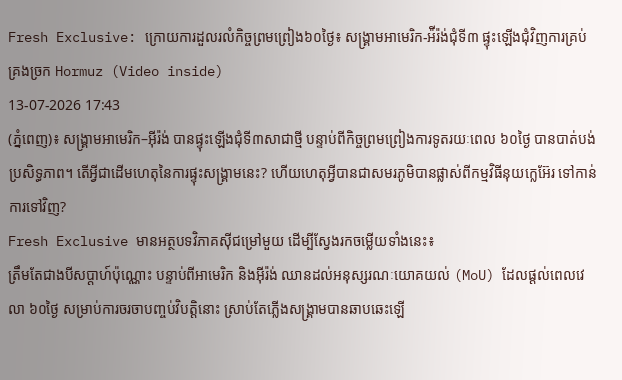Fresh Exclusive: ក្រោយការដួលរលំកិច្ចព្រមព្រៀង៦០ថ្ងៃ៖ សង្គ្រាមអាមេរិក-អ៉ីរ៉ង់ជុំទី៣ ផ្ទុះឡើងជុំវិញការគ្រប់គ្រងច្រក Hormuz (Video inside)
13-07-2026 17:43
(ភ្នំពេញ)៖ សង្គ្រាមអាមេរិក–អ៊ីរ៉ង់ បានផ្ទុះឡើងជុំទី៣សាជាថ្មី បន្ទាប់ពីកិច្ចព្រមព្រៀងការទូតរយៈពេល ៦០ថ្ងៃ បានបាត់បង់ប្រសិទ្ធភាព។ តើអ្វីជាដើមហេតុនៃការផ្ទុះសង្គ្រាមនេះ? ហើយហេតុអ្វីបានជាសមរភូមិបានផ្លាស់ពីកម្មវិធីនុយក្លេអ៊ែរ ទៅកាន់ការទៅវិញ?
Fresh Exclusive មានអត្ថបទវិភាគស៊ីជម្រៅមួយ ដើម្បីស្វែងរកចម្លើយទាំងនេះ៖
ត្រឹមតែជាងបីសប្តាហ៍ប៉ុណ្ណោះ បន្ទាប់ពីអាមេរិក និងអ៊ីរ៉ង់ ឈានដល់អនុស្សរណៈយោគយល់ (MoU) ដែលផ្តល់ពេលវេលា ៦០ថ្ងៃ សម្រាប់ការចរចាបញ្ចប់វិបត្តិនោះ ស្រាប់តែភ្លើងសង្គ្រាមបានឆាបឆេះឡើ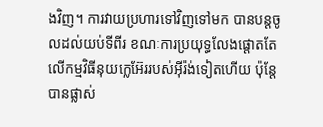ងវិញ។ ការវាយប្រហារទៅវិញទៅមក បានបន្តចូលដល់យប់ទីពីរ ខណៈការប្រយុទ្ធលែងផ្តោតតែលើកម្មវិធីនុយក្លេអ៊ែររបស់អ៊ីរ៉ង់ទៀតហើយ ប៉ុន្តែបានផ្លាស់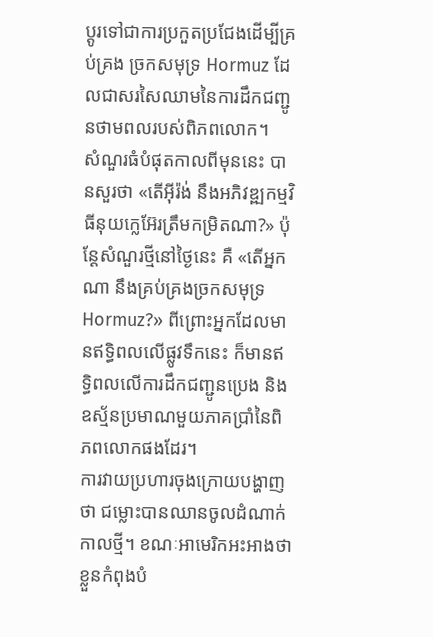ប្តូរទៅជាការប្រកួតប្រជែងដើម្បីគ្រប់គ្រង ច្រកសមុទ្រ Hormuz ដែលជាសរសៃឈាមនៃការដឹកជញ្ជូនថាមពលរបស់ពិភពលោក។
សំណួរធំបំផុតកាលពីមុននេះ បានសួរថា «តើអ៊ីរ៉ង់ នឹងអភិវឌ្ឍកម្មវិធីនុយក្លេអ៊ែរត្រឹមកម្រិតណា?» ប៉ុន្តែសំណួរថ្មីនៅថ្ងៃនេះ គឺ «តើអ្នកណា នឹងគ្រប់គ្រងច្រកសមុទ្រ Hormuz?» ពីព្រោះអ្នកដែលមានឥទ្ធិពលលើផ្លូវទឹកនេះ ក៏មានឥទ្ធិពលលើការដឹកជញ្ជូនប្រេង និងឧស្ម័នប្រមាណមួយភាគប្រាំនៃពិភពលោកផងដែរ។
ការវាយប្រហារចុងក្រោយបង្ហាញថា ជម្លោះបានឈានចូលដំណាក់កាលថ្មី។ ខណៈអាមេរិកអះអាងថា ខ្លួនកំពុងបំ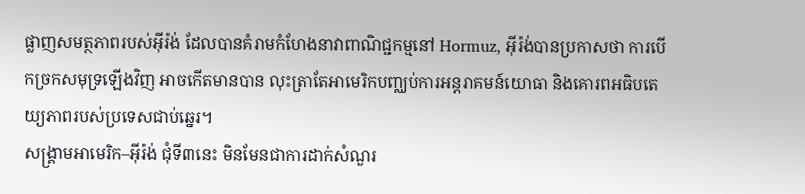ផ្លាញសមត្ថភាពរបស់អ៊ីរ៉ង់ ដែលបានគំរាមកំហែងនាវាពាណិជ្ជកម្មនៅ Hormuz, អ៊ីរ៉ង់បានប្រកាសថា ការបើកច្រកសមុទ្រឡើងវិញ អាចកើតមានបាន លុះត្រាតែអាមេរិកបញ្ឈប់ការអន្តរាគមន៍យោធា និងគោរពអធិបតេយ្យភាពរបស់ប្រទេសជាប់ឆ្នេរ។
សង្គ្រាមអាមេរិក–អ៊ីរ៉ង់ ជុំទី៣នេះ មិនមែនជាការដាក់សំណួរ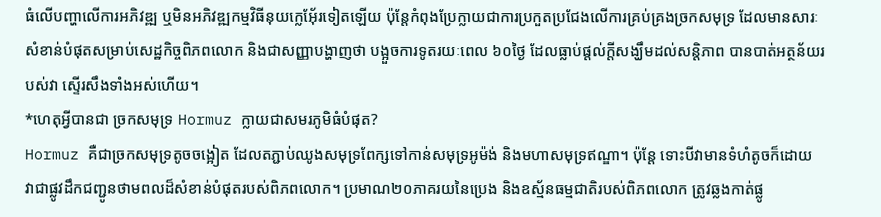ធំលើបញ្ហាលើការអភិវឌ្ឍ ឬមិនអភិវឌ្ឍកម្មវិធីនុយក្លេអ៊ែ័រទៀតឡើយ ប៉ុន្តែកំពុងប្រែក្លាយជាការប្រកួតប្រជែងលើការគ្រប់គ្រងច្រកសមុទ្រ ដែលមានសារៈសំខាន់បំផុតសម្រាប់សេដ្ឋកិច្ចពិភពលោក និងជាសញ្ញាបង្ហាញថា បង្អួចការទូតរយៈពេល ៦០ថ្ងៃ ដែលធ្លាប់ផ្តល់ក្តីសង្ឃឹមដល់សន្តិភាព បានបាត់អត្ថន័យរបស់វា ស្ទើរសឹងទាំងអស់ហើយ។
*ហេតុអ្វីបានជា ច្រកសមុទ្រ Hormuz ក្លាយជាសមរភូមិធំបំផុត?
Hormuz គឺជាច្រកសមុទ្រតូចចង្អៀត ដែលតភ្ជាប់ឈូងសមុទ្រពែក្សទៅកាន់សមុទ្រអូម៉ង់ និងមហាសមុទ្រឥណ្ឌា។ ប៉ុន្តែ ទោះបីវាមានទំហំតូចក៏ដោយ វាជាផ្លូវដឹកជញ្ជូនថាមពលដ៏សំខាន់បំផុតរបស់ពិភពលោក។ ប្រមាណ២០ភាគរយនៃប្រេង និងឧស្ម័នធម្មជាតិរបស់ពិភពលោក ត្រូវឆ្លងកាត់ផ្លូ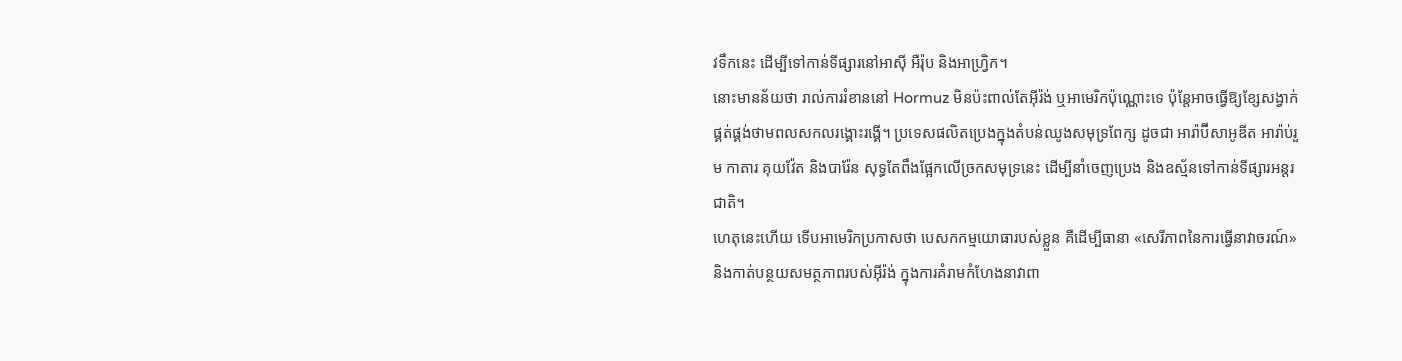វទឹកនេះ ដើម្បីទៅកាន់ទីផ្សារនៅអាស៊ី អឺរ៉ុប និងអាហ្វ្រិក។
នោះមានន័យថា រាល់ការរំខាននៅ Hormuz មិនប៉ះពាល់តែអ៊ីរ៉ង់ ឬអាមេរិកប៉ុណ្ណោះទេ ប៉ុន្តែអាចធ្វើឱ្យខ្សែសង្វាក់ផ្គត់ផ្គង់ថាមពលសកលរង្គោះរង្គើ។ ប្រទេសផលិតប្រេងក្នុងតំបន់ឈូងសមុទ្រពែក្ស ដូចជា អារ៉ាប៊ីសាអូឌីត អារ៉ាប់រួម កាតារ គុយវ៉ែត និងបារ៉ែន សុទ្ធតែពឹងផ្អែកលើច្រកសមុទ្រនេះ ដើម្បីនាំចេញប្រេង និងឧស្ម័នទៅកាន់ទីផ្សារអន្តរជាតិ។
ហេតុនេះហើយ ទើបអាមេរិកប្រកាសថា បេសកកម្មយោធារបស់ខ្លួន គឺដើម្បីធានា «សេរីភាពនៃការធ្វើនាវាចរណ៍» និងកាត់បន្ថយសមត្ថភាពរបស់អ៊ីរ៉ង់ ក្នុងការគំរាមកំហែងនាវាពា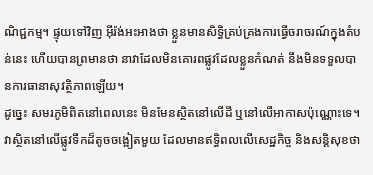ណិជ្ជកម្ម។ ផ្ទុយទៅវិញ អ៊ីរ៉ង់អះអាងថា ខ្លួនមានសិទ្ធិគ្រប់គ្រងការធ្វើចរាចរណ៍ក្នុងតំបន់នេះ ហើយបានព្រមានថា នាវាដែលមិនគោរពផ្លូវដែលខ្លួនកំណត់ នឹងមិនទទួលបានការធានាសុវត្ថិភាពឡើយ។
ដូច្នេះ សមរភូមិពិតនៅពេលនេះ មិនមែនស្ថិតនៅលើដី ឬនៅលើអាកាសប៉ុណ្ណោះទេ។ វាស្ថិតនៅលើផ្លូវទឹកដ៏តូចចង្អៀតមួយ ដែលមានឥទ្ធិពលលើសេដ្ឋកិច្ច និងសន្តិសុខថា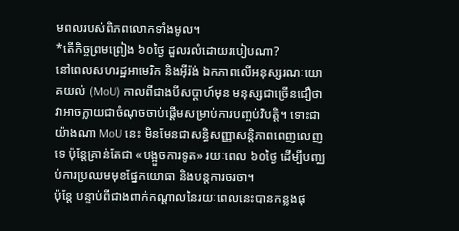មពលរបស់ពិភពលោកទាំងមូល។
*តើកិច្ចព្រមព្រៀង ៦០ថ្ងៃ ដួលរលំដោយរបៀបណា?
នៅពេលសហរដ្ឋអាមេរិក និងអ៊ីរ៉ង់ ឯកភាពលើអនុស្សរណៈយោគយល់ (MoU) កាលពីជាងបីសប្តាហ៍មុន មនុស្សជាច្រើនជឿថា វាអាចក្លាយជាចំណុចចាប់ផ្តើមសម្រាប់ការបញ្ចប់វិបត្តិ។ ទោះជាយ៉ាងណា MoU នេះ មិនមែនជាសន្ធិសញ្ញាសន្តិភាពពេញលេញទេ ប៉ុន្តែគ្រាន់តែជា «បង្អួចការទូត» រយៈពេល ៦០ថ្ងៃ ដើម្បីបញ្ឈប់ការប្រឈមមុខផ្នែកយោធា និងបន្តការចរចា។
ប៉ុន្តែ បន្ទាប់ពីជាងពាក់កណ្តាលនៃរយៈពេលនេះបានកន្លងផុ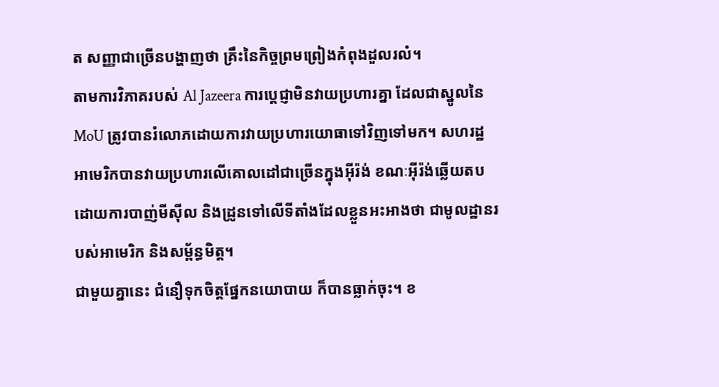ត សញ្ញាជាច្រើនបង្ហាញថា គ្រឹះនៃកិច្ចព្រមព្រៀងកំពុងដួលរលំ។
តាមការវិភាគរបស់ Al Jazeera ការប្តេជ្ញាមិនវាយប្រហារគ្នា ដែលជាស្នូលនៃ MoU ត្រូវបានរំលោភដោយការវាយប្រហារយោធាទៅវិញទៅមក។ សហរដ្ឋអាមេរិកបានវាយប្រហារលើគោលដៅជាច្រើនក្នុងអ៊ីរ៉ង់ ខណៈអ៊ីរ៉ង់ឆ្លើយតបដោយការបាញ់មីស៊ីល និងដ្រូនទៅលើទីតាំងដែលខ្លួនអះអាងថា ជាមូលដ្ឋានរបស់អាមេរិក និងសម្ព័ន្ធមិត្ត។
ជាមួយគ្នានេះ ជំនឿទុកចិត្តផ្នែកនយោបាយ ក៏បានធ្លាក់ចុះ។ ខ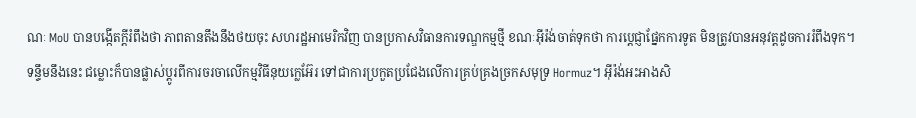ណៈ MoU បានបង្កើតក្តីរំពឹងថា ភាពតានតឹងនឹងថយចុះ សហរដ្ឋអាមេរិកវិញ បានប្រកាសវិធានការទណ្ឌកម្មថ្មី ខណៈអ៊ីរ៉ង់ចាត់ទុកថា ការប្តេជ្ញាផ្នែកការទូត មិនត្រូវបានអនុវត្តដូចការរំពឹងទុក។
ទន្ទឹមនឹងនេះ ជម្លោះក៏បានផ្លាស់ប្តូរពីការចរចាលើកម្មវិធីនុយក្លេអ៊ែរ ទៅជាការប្រកួតប្រជែងលើការគ្រប់គ្រងច្រកសមុទ្រ Hormuz។ អ៊ីរ៉ង់អះអាងសិ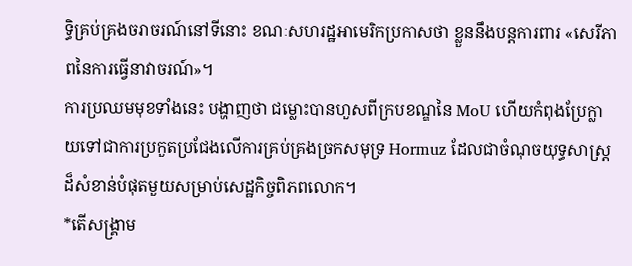ទ្ធិគ្រប់គ្រងចរាចរណ៍នៅទីនោះ ខណៈសហរដ្ឋអាមេរិកប្រកាសថា ខ្លួននឹងបន្តការពារ «សេរីភាពនៃការធ្វើនាវាចរណ៍»។
ការប្រឈមមុខទាំងនេះ បង្ហាញថា ជម្លោះបានហួសពីក្របខណ្ឌនៃ MoU ហើយកំពុងប្រែក្លាយទៅជាការប្រកួតប្រជែងលើការគ្រប់គ្រងច្រកសមុទ្រ Hormuz ដែលជាចំណុចយុទ្ធសាស្ត្រដ៏សំខាន់បំផុតមួយសម្រាប់សេដ្ឋកិច្ចពិភពលោក។
*តើសង្គ្រាម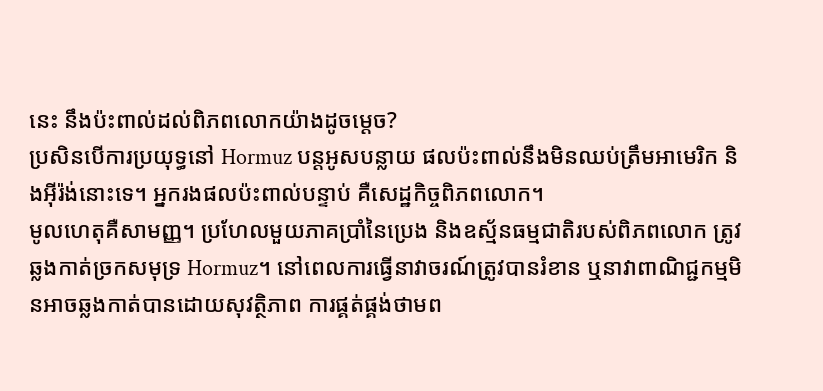នេះ នឹងប៉ះពាល់ដល់ពិភពលោកយ៉ាងដូចម្តេច?
ប្រសិនបើការប្រយុទ្ធនៅ Hormuz បន្តអូសបន្លាយ ផលប៉ះពាល់នឹងមិនឈប់ត្រឹមអាមេរិក និងអ៊ីរ៉ង់នោះទេ។ អ្នករងផលប៉ះពាល់បន្ទាប់ គឺសេដ្ឋកិច្ចពិភពលោក។
មូលហេតុគឺសាមញ្ញ។ ប្រហែលមួយភាគប្រាំនៃប្រេង និងឧស្ម័នធម្មជាតិរបស់ពិភពលោក ត្រូវឆ្លងកាត់ច្រកសមុទ្រ Hormuz។ នៅពេលការធ្វើនាវាចរណ៍ត្រូវបានរំខាន ឬនាវាពាណិជ្ជកម្មមិនអាចឆ្លងកាត់បានដោយសុវត្ថិភាព ការផ្គត់ផ្គង់ថាមព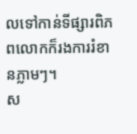លទៅកាន់ទីផ្សារពិភពលោកក៏រងការរំខានភ្លាមៗ។
ស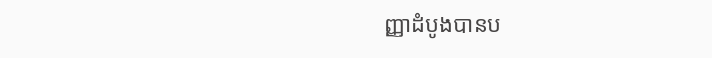ញ្ញាដំបូងបានប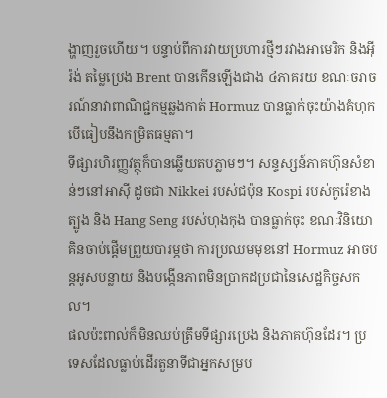ង្ហាញរួចហើយ។ បន្ទាប់ពីការវាយប្រហារថ្មីៗរវាងអាមេរិក និងអ៊ីរ៉ង់ តម្លៃប្រេង Brent បានកើនឡើងជាង ៤ភាគរយ ខណៈចរាចរណ៍នាវាពាណិជ្ជកម្មឆ្លងកាត់ Hormuz បានធ្លាក់ចុះយ៉ាងគំហុក បើធៀបនឹងកម្រិតធម្មតា។
ទីផ្សារហិរញ្ញវត្ថុក៏បានឆ្លើយតបភ្លាមៗ។ សន្ទស្សន៍ភាគហ៊ុនសំខាន់ៗនៅអាស៊ី ដូចជា Nikkei របស់ជប៉ុន Kospi របស់កូរ៉េខាងត្បូង និង Hang Seng របស់ហុងកុង បានធ្លាក់ចុះ ខណៈវិនិយោគិនចាប់ផ្តើមព្រួយបារម្ភថា ការប្រឈមមុខនៅ Hormuz អាចបន្តអូសបន្លាយ និងបង្កើនភាពមិនប្រាកដប្រជានៃសេដ្ឋកិច្ចសកល។
ផលប៉ះពាល់ក៏មិនឈប់ត្រឹមទីផ្សារប្រេង និងភាគហ៊ុនដែរ។ ប្រទេសដែលធ្លាប់ដើរតួនាទីជាអ្នកសម្រប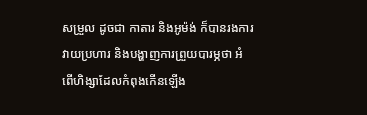សម្រួល ដូចជា កាតារ និងអូម៉ង់ ក៏បានរងការវាយប្រហារ និងបង្ហាញការព្រួយបារម្ភថា អំពើហិង្សាដែលកំពុងកើនឡើង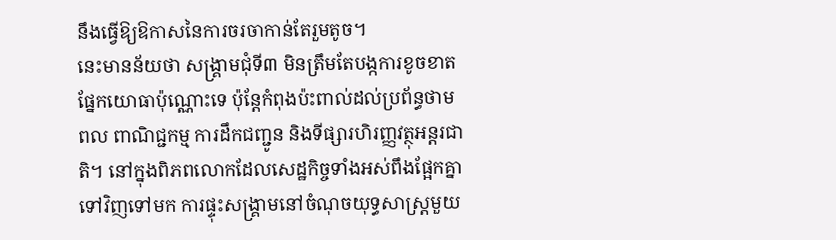នឹងធ្វើឱ្យឱកាសនៃការចរចាកាន់តែរួមតូច។
នេះមានន័យថា សង្គ្រាមជុំទី៣ មិនត្រឹមតែបង្កការខូចខាតផ្នែកយោធាប៉ុណ្ណោះទេ ប៉ុន្តែកំពុងប៉ះពាល់ដល់ប្រព័ន្ធថាមពល ពាណិជ្ជកម្ម ការដឹកជញ្ជូន និងទីផ្សារហិរញ្ញវត្ថុអន្តរជាតិ។ នៅក្នុងពិភពលោកដែលសេដ្ឋកិច្ចទាំងអស់ពឹងផ្អែកគ្នាទៅវិញទៅមក ការផ្ទុះសង្គ្រាមនៅចំណុចយុទ្ធសាស្ត្រមួយ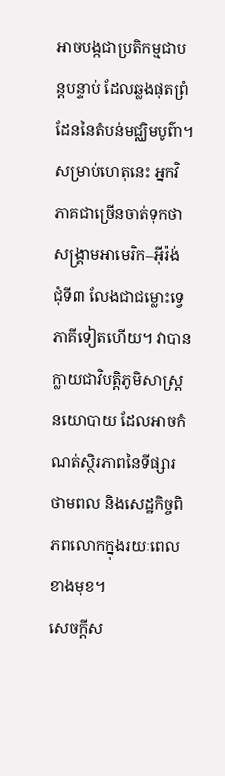អាចបង្កជាប្រតិកម្មជាបន្តបន្ទាប់ ដែលឆ្លងផុតព្រំដែននៃតំបន់មជ្ឈិមបូព៌ា។
សម្រាប់ហេតុនេះ អ្នកវិភាគជាច្រើនចាត់ទុកថា សង្គ្រាមអាមេរិក–អ៊ីរ៉ង់ ជុំទី៣ លែងជាជម្លោះទ្វេភាគីទៀតហើយ។ វាបានក្លាយជាវិបត្តិភូមិសាស្ត្រនយោបាយ ដែលអាចកំណត់ស្ថិរភាពនៃទីផ្សារថាមពល និងសេដ្ឋកិច្ចពិភពលោកក្នុងរយៈពេលខាងមុខ។
សេចក្តីស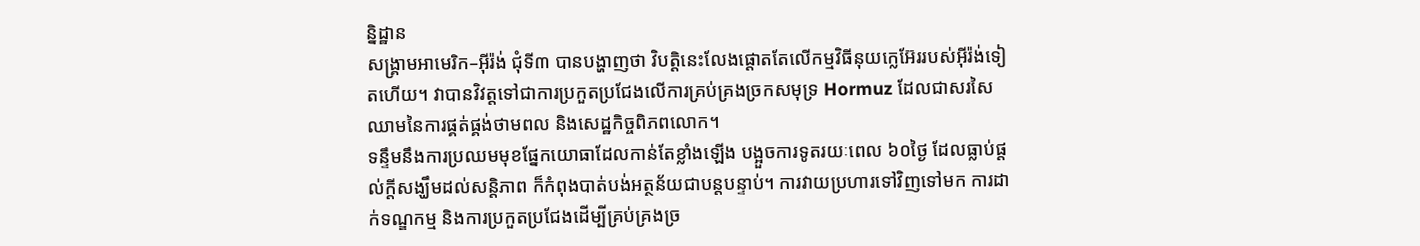ន្និដ្ឋាន
សង្គ្រាមអាមេរិក–អ៊ីរ៉ង់ ជុំទី៣ បានបង្ហាញថា វិបត្តិនេះលែងផ្តោតតែលើកម្មវិធីនុយក្លេអ៊ែររបស់អ៊ីរ៉ង់ទៀតហើយ។ វាបានវិវត្តទៅជាការប្រកួតប្រជែងលើការគ្រប់គ្រងច្រកសមុទ្រ Hormuz ដែលជាសរសៃឈាមនៃការផ្គត់ផ្គង់ថាមពល និងសេដ្ឋកិច្ចពិភពលោក។
ទន្ទឹមនឹងការប្រឈមមុខផ្នែកយោធាដែលកាន់តែខ្លាំងឡើង បង្អួចការទូតរយៈពេល ៦០ថ្ងៃ ដែលធ្លាប់ផ្តល់ក្តីសង្ឃឹមដល់សន្តិភាព ក៏កំពុងបាត់បង់អត្ថន័យជាបន្តបន្ទាប់។ ការវាយប្រហារទៅវិញទៅមក ការដាក់ទណ្ឌកម្ម និងការប្រកួតប្រជែងដើម្បីគ្រប់គ្រងច្រ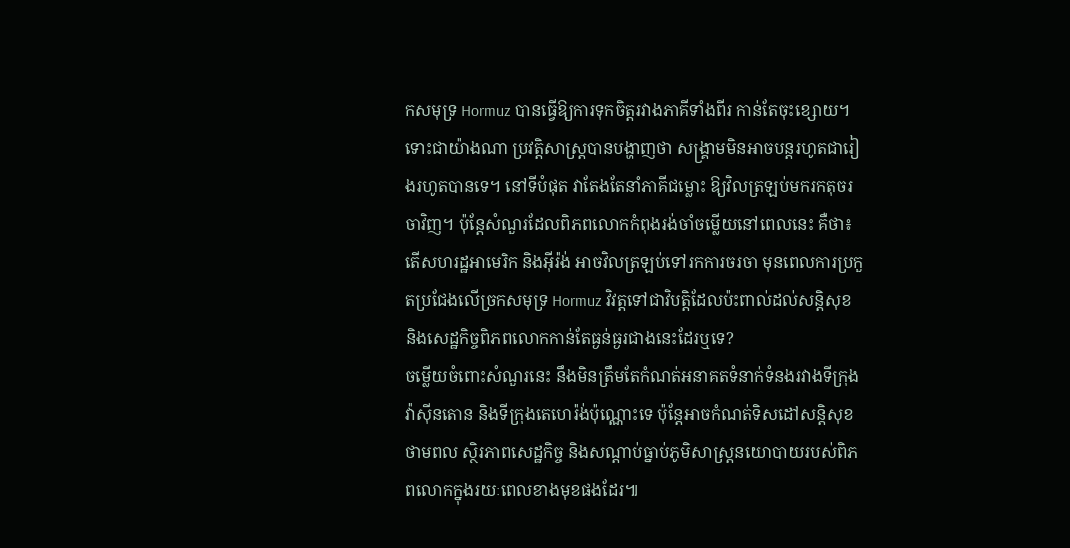កសមុទ្រ Hormuz បានធ្វើឱ្យការទុកចិត្តរវាងភាគីទាំងពីរ កាន់តែចុះខ្សោយ។
ទោះជាយ៉ាងណា ប្រវត្តិសាស្ត្របានបង្ហាញថា សង្គ្រាមមិនអាចបន្តរហូតជារៀងរហូតបានទេ។ នៅទីបំផុត វាតែងតែនាំភាគីជម្លោះ ឱ្យវិលត្រឡប់មករកតុចរចាវិញ។ ប៉ុន្តែសំណួរដែលពិភពលោកកំពុងរង់ចាំចម្លើយនៅពេលនេះ គឺថា៖ តើសហរដ្ឋអាមេរិក និងអ៊ីរ៉ង់ អាចវិលត្រឡប់ទៅរកការចរចា មុនពេលការប្រកួតប្រជែងលើច្រកសមុទ្រ Hormuz វិវត្តទៅជាវិបត្តិដែលប៉ះពាល់ដល់សន្តិសុខ និងសេដ្ឋកិច្ចពិភពលោកកាន់តែធ្ងន់ធ្ងរជាងនេះដែរឬទេ?
ចម្លើយចំពោះសំណួរនេះ នឹងមិនត្រឹមតែកំណត់អនាគតទំនាក់ទំនងរវាងទីក្រុងវ៉ាស៊ីនតោន និងទីក្រុងតេហេរ៉ង់ប៉ុណ្ណោះទេ ប៉ុន្តែអាចកំណត់ទិសដៅសន្តិសុខថាមពល ស្ថិរភាពសេដ្ឋកិច្ច និងសណ្តាប់ធ្នាប់ភូមិសាស្ត្រនយោបាយរបស់ពិភពលោកក្នុងរយៈពេលខាងមុខផងដែរ៕